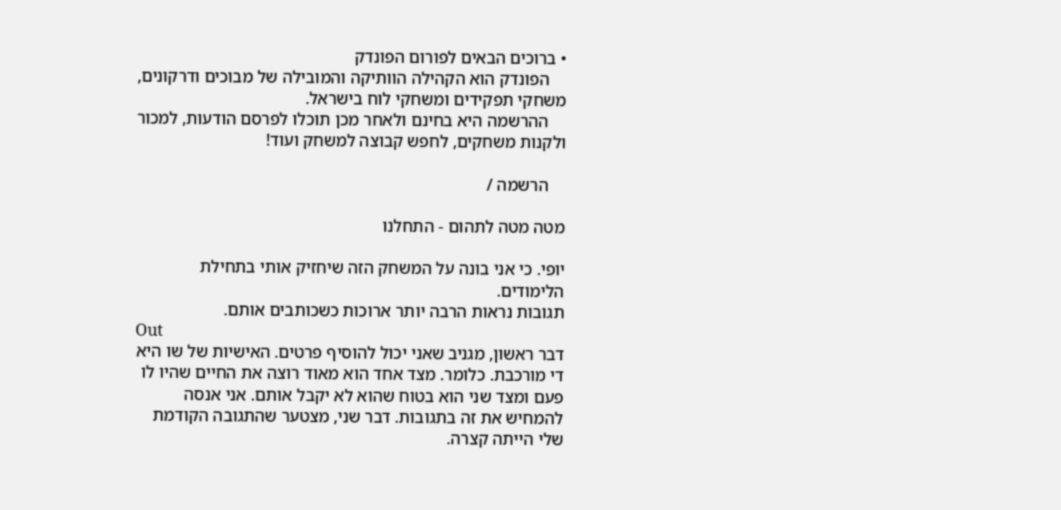• ברוכים הבאים לפורום הפונדק
    הפונדק הוא הקהילה הוותיקה והמובילה של מבוכים ודרקונים, משחקי תפקידים ומשחקי לוח בישראל.
    ההרשמה היא בחינם ולאחר מכן תוכלו לפרסם הודעות, למכור ולקנות משחקים, לחפש קבוצה למשחק ועוד!

    הרשמה /

מטה מטה לתהום - התחלנו

יופי. כי אני בונה על המשחק הזה שיחזיק אותי בתחילת הלימודים.
תגובות נראות הרבה יותר ארוכות כשכותבים אותם.
Out
דבר ראשון, מגניב שאני יכול להוסיף פרטים. האישיות של שו היא די מורכבת. כלומר. מצד אחד הוא מאוד רוצה את החיים שהיו לו פעם ומצד שני הוא בטוח שהוא לא יקבל אותם. אני אנסה להמחיש את זה בתגובות. דבר שני, מצטער שהתגובה הקודמת שלי הייתה קצרה.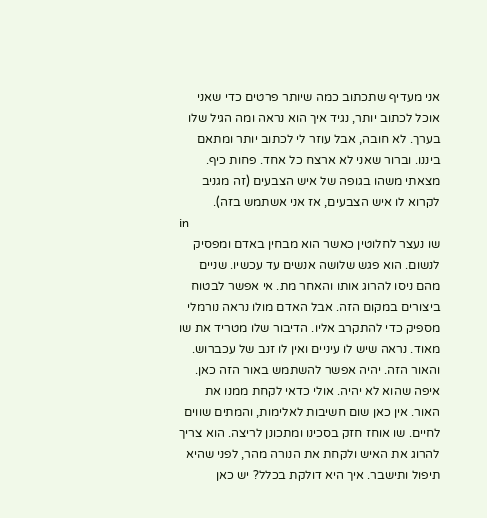אני מעדיף שתכתוב כמה שיותר פרטים כדי שאני אוכל לכתוב יותר, נגיד איך הוא נראה ומה הגיל שלו בערך. לא חובה, אבל עוזר לי לכתוב יותר ומתאם ביננו. וברור שאני לא ארצח כל אחד. פחות כיף. מצאתי משהו בגופה של איש הצבעים (זה מגניב לקרוא לו איש הצבעים, אז אני אשתמש בזה).
in
שו נעצר לחלוטין כאשר הוא מבחין באדם ומפסיק לנשום. הוא פגש שלושה אנשים עד עכשיו. שניים מהם ניסו להרוג אותו והאחר מת. אי אפשר לבטוח ביצורים במקום הזה. אבל האדם מולו נראה נורמלי מספיק כדי להתקרב אליו. הדיבור שלו מטריד את שו מאוד. נראה שיש לו עיניים ואין לו זנב של עכברוש. והאור הזה. יהיה אפשר להשתמש באור הזה כאן. איפה שהוא לא יהיה. אולי כדאי לקחת ממנו את האור. אין כאן שום חשיבות לאלימות, והמתים שווים לחיים. שו אוחז חזק בסכינו ומתכונן לריצה. הוא צריך להרוג את האיש ולקחת את הנורה מהר, לפני שהיא תיפול ותישבר. איך היא דולקת בכלל? יש כאן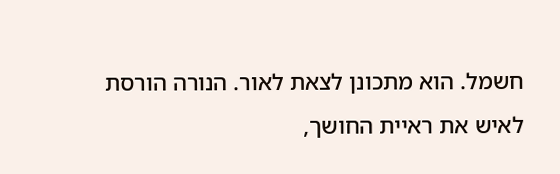חשמל. הוא מתכונן לצאת לאור. הנורה הורסת לאיש את ראיית החושך,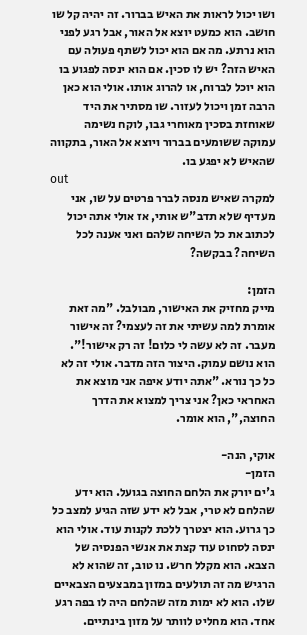ושו יכול לראות את האיש בברור. זה יהיה קל שו חושב. הוא כמעט יוצא אל האור, אבל רגע לפני הוא נרתע. מה אם הוא יכול לשתף פעולה עם האיש הזה? יש לו סכין. אם הוא ינסה לפגוע בו הוא יוכל לברוח, או להרוג אותו. אולי הוא כאן הרבה זמן ויכול לעזור. שו מסתיר את היד שאוחזת בסכין מאוחרי גבו, לוקח נשימה עמוקה ששומעים בברור ויוצא אל האור, בתקווה שהאיש לא יפגע בו.
out
למקרה שאיש מנסה לברר פרטים על שו, אני מעדיף שלא תדב"ש אותי, אז אולי אתה יכול לכתוב את כל השיחה שלהם ואני אענה לכל השיחה? בבקשה?

הזמן:
מייק מחזיק את האישור, מבולבל. "מה זאת אומרת למה עשיתי את זה לעצמי? זה אישור מעבר. זה לא עשה לי כלום! זה רק אישור!".
הוא נושם עמוק. היצור הזה מדבר. אולי זה לא כל כך נורא. "אתה יודע איפה אני מוצא את האחראי כאן? אני צריך למצוא את הדרך החוצה,", הוא אומר.

אוקי, הנה-
הזמן-
ג'ים יורק את הלחם החוצה בגועל. הוא ידע שהלחם לא טרי, אבל לא ידע שזה הגיע למצב כל כך גרוע. הוא יצטרך ללכת לקנות עוד. אולי הוא ינסה לסחוט עוד קצת את אנשי הפנסיה של הצבא. הוא מקלל חרש. נו טוב, זה שהוא לא הרגיש מה זה תולעים במזון במבצעים הצבאיים שלו. הוא לא ימות מזה שהלחם היה לו בפה רגע אחד. הוא מחליט לוותר על מזון בינתיים.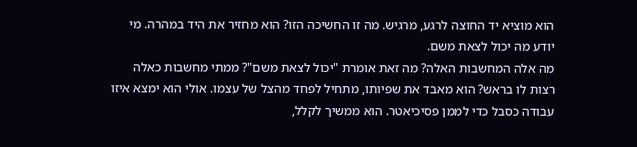הוא מוציא יד החוצה לרגע, מרגיש. מה זו החשיכה הזו? הוא מחזיר את היד במהרה. מי יודע מה יכול לצאת משם.
מה אלה המחשבות האלה? מה זאת אומרת "יכול לצאת משם"? ממתי מחשבות כאלה רצות לו בראש? הוא מאבד את שפיותו, מתחיל לפחד מהצל של עצמו. אולי הוא ימצא איזו עבודה כסבל כדי לממן פסיכיאטר. הוא ממשיך לקלל,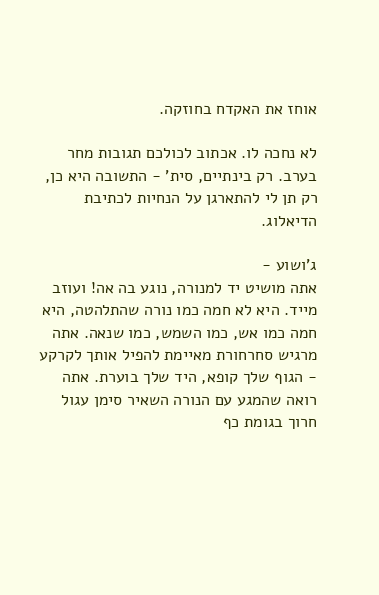אוחז את האקדח בחוזקה.

לא נחכה לו. אכתוב לכולכם תגובות מחר בערב. רק בינתיים, סית' - התשובה היא כן, רק תן לי להתארגן על הנחיות לכתיבת הדיאלוג.

ג'ושוע -
אתה מושיט יד למנורה, נוגע בה אה! ועוזב מייד. היא לא חמה כמו נורה שהתלהטה, היא חמה כמו אש, כמו השמש, כמו שנאה. אתה מרגיש סחרחורת מאיימת להפיל אותך לקרקע - הגוף שלך קופא, היד שלך בוערת. אתה רואה שהמגע עם הנורה השאיר סימן עגול חרוך בגומת כף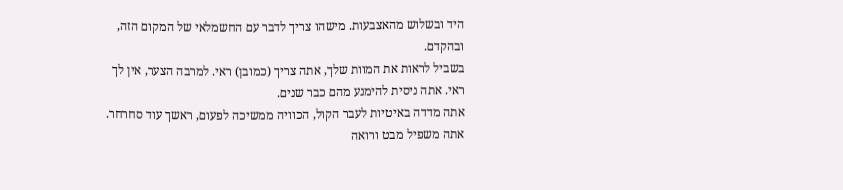היד ובשלוש מהאצבעות. מישהו צריך לדבר עם החשמלאי של המקום הזה, ובהקדם.
בשביל לראות את המוות שלך, אתה צריך (כמובן) ראי. למרבה הצער, אין לך ראי. אתה ניסית להימנע מהם כבר שנים.
אתה מדדה באיטיות לעבר הקול, הכוויה ממשיכה לפעום, ראשך עוד סחרחר. אתה משפיל מבט ורואה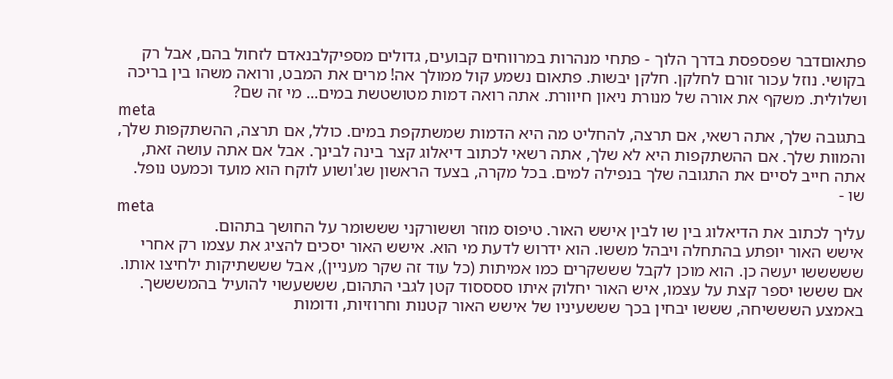פתאוםדבר שפספסת בדרך הלוך - פתחי מנהרות במרווחים קבועים, גדולים מספיקלבנאדם לזחול בהם, אבל רק בקושי. נוזל עכור זורם לחלקן. חלקן יבשות. פתאום נשמע קול ממולך אה! מרים את המבט, ורואה משהו בין בריכה ושלולית. משקף את אורה של מנורת ניאון חיוורת. אתה רואה דמות מטושטשת במים... מי זה שם?
meta
בתגובה שלך, אתה רשאי, אם תרצה, להחליט מה היא הדמות שמשתקפת במים. כולל, אם תרצה, ההשתקפות שלך, והמוות שלך. אם ההשתקפות היא לא שלך, אתה רשאי לכתוב דיאלוג קצר בינה לבינך. אבל אם אתה עושה זאת, אתה חייב לסיים את התגובה שלך בנפילה למים. בכל מקרה, בצעד הראשון שג'ושוע לוקח הוא מועד וכמעט נופל.
שו -
meta
עליך לכתוב את הדיאלוג בין שו לבין אישש האור. טיפוס מוזר וששורקני שששומר על החושך בתהום.
אישש האור יופתע בהתחלה ויבהל מששו. הוא ידרוש לדעת מי הוא. אישש האור יסכים להציג את עצמו רק אחרי שששששו יעשה כן. הוא מוכן לקבל שששקרים כמו אמיתות (כל עוד זה שקר מעניין), אבל שששתיקות ילחיצו אותו. אם שששו יספר קצת על עצמו, איש האור יחלוק איתו ססססוד קטן לגבי התהום, שששעשוי להועיל בהמשששך. באמצע השששיחה, שששו יבחין בכך שששעיניו של אישש האור קטנות וחרוזיות, ודומות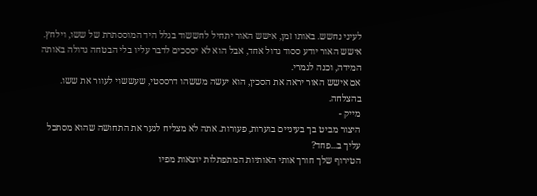לעיני נחשש. באותו זמן, אישש האור יתחיל לחששוד בגלל היד המוססתרת של ששו, וילחץ.
אישש האור יודע ססוד גדול אחד, אבל הוא לא יססכים לדבר עליו בלי הבטחה גדולה באותה המידה, וכנה לגמרי.
אם אישש האור יראה את הסכין, הוא יעשה מששהו דרססטי, שעששוי לעוור את ששו.
בהצלחה.
מייק -
היצור מביט בך בעיניים בוערות, פעורות. אתה לא מצליח לנער את התחושה שהוא מסתכל עליך ב...פחד?
הטירוף שלך חורך אותי האותיות המתפתלות יוצאות מפיו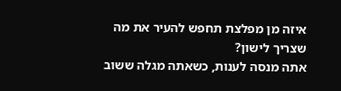איזה מן מפלצת תחפש להעיר את מה שצריך לישון?
אתה מנסה לענות, כשאתה מגלה ששוב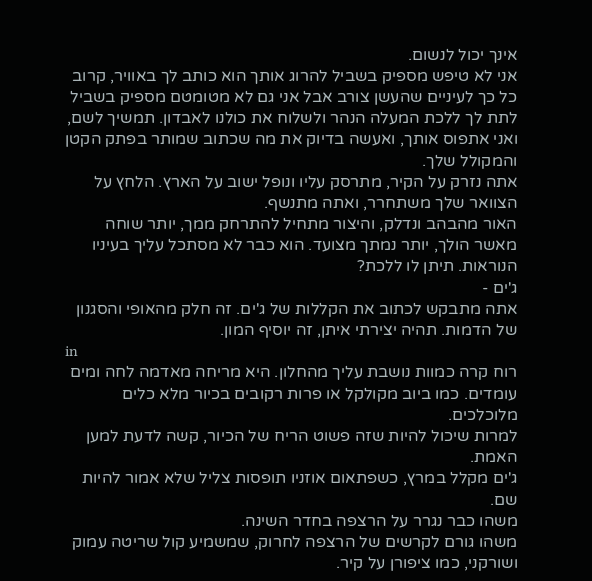אינך יכול לנשום.
אני לא טיפש מספיק בשביל להרוג אותך הוא כותב לך באוויר, קרוב כל כך לעיניים שהעשן צורב אבל אני גם לא מטומטם מספיק בשביל לתת לך ללכת המעלה הנהר ולשלוח את כולנו לאבדון. תמשיך לשם, ואני אתפוס אותך, ואעשה בדיוק את מה שכתוב שמותר בפתק הקטן והמקולל שלך.
אתה נזרק על הקיר, מתרסק עליו ונופל ישוב על הארץ. הלחץ על הצוואר שלך משתחרר, ואתה מתנשף.
האור מהבהב ונדלק, והיצור מתחיל להתרחק ממך, יותר שוחה מאשר הולך, יותר נמתך מצועד. הוא כבר לא מסתכל עליך בעיניו הנוראות. תיתן לו ללכת?
ג'ים -
אתה מתבקש לכתוב את הקללות של ג'ים. זה חלק מהאופי והסגנון של הדמות. תהיה יצירתי איתן, זה יוסיף המון.
in
רוח קרה כמוות נושבת עליך מהחלון. היא מריחה מאדמה לחה ומים עומדים. כמו ביוב מקולקל או פרות רקובים בכיור מלא כלים מלוכלכים.
למרות שיכול להיות שזה פשוט הריח של הכיור, קשה לדעת למען האמת.
ג'ים מקלל במרץ, כשפתאום אוזניו תופסות צליל שלא אמור להיות שם.
משהו כבר נגרר על הרצפה בחדר השינה.
משהו גורם לקרשים של הרצפה לחרוק, שמשמיע קול שריטה עמוק ושורקני, כמו ציפורן על קיר.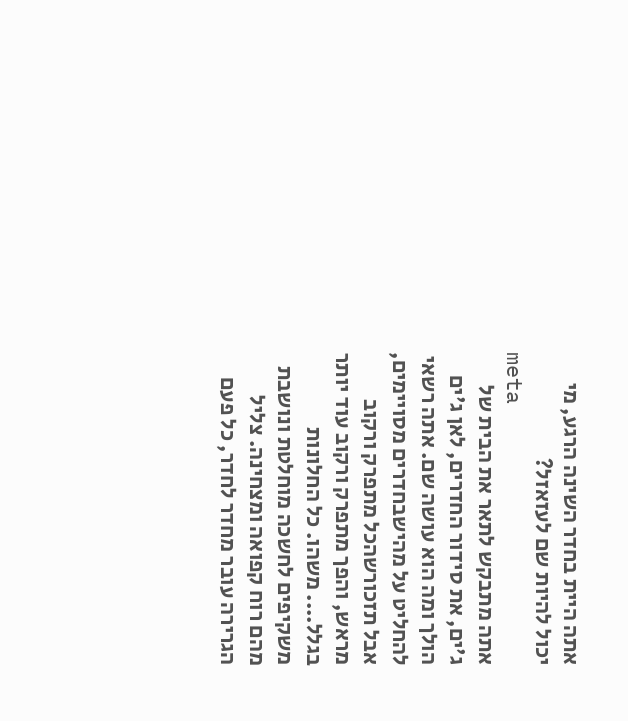אתה היית בחדר השינה הרגע, מי יכול להיות שם לעזאזל?
meta
אתה מתבקש לתאר את הבית של ג'ים, את סידור החדרים, לאן ג'ים הולך ומה הוא עושה שם. אתה רשאי להחליט על מהישבחדרים מסויימים, אבל תזכורשהכל מתפרק ורקוב מראש, והפך מתפרק ורקוב עוד יותר בגלל.... משהו. כל החלונות משקיפים לחשכה מוחלטת ונושבת מהם רוח קפואה ומצחינה. צליל הגרירה עובר מחדר לחדר, כל פעם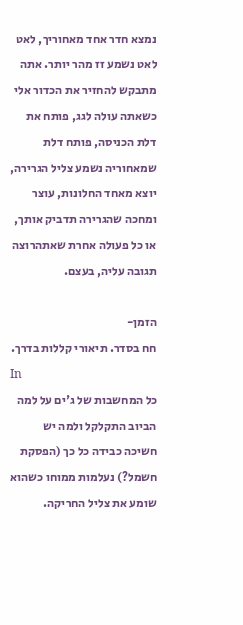נמצא חדר אחד מאחוריך, לאט לאט נשמע זז מהר יותר. אתה מתבקש להחזיר את הכדור אלי כשאתה עולה לגג, פותח את דלת הכניסה, פותח דלת שמאחוריה נשמע צליל הגרירה, יוצא מאחד החלונות, עוצר ומחכה שהגרירה תדביק אותך, או כל פעולה אחרת שאתהרוצה תגובה עליה, בעצם.

הזמן-
חח בסדר. תיאורי קללות בדרך.
In
כל המחשבות של ג'ים על למה הביוב התקלקל ולמה יש חשיכה כבידה כל כך (הפסקת חשמל?) נעלמות ממוחו כשהוא שומע את צליל החריקה.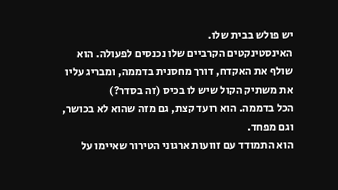יש פולש בבית שלו.
האינסטינקטים הקרביים שלו נכנסים לפעולה. הוא שולף את האקדח, דורך מחסנית בדממה, ומבריג עליו את משתיק הקול שיש לו בכיס (זה בסדר?)
הכל בדממה. הוא רועד קצת, גם מזה שהוא לא בכושר, וגם מפחד.
הוא התמודד עם זוועות ארגוני הטירור שאיימו על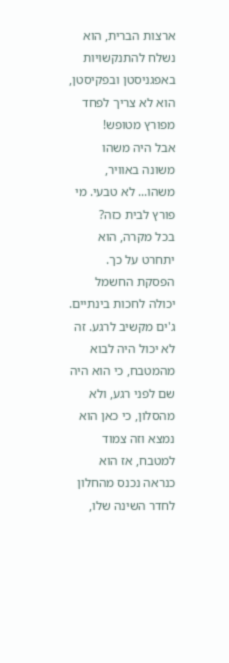ארצות הברית, הוא נשלח להתנקשויות באפגניסטן ובפקיסטן, הוא לא צריך לפחד מפורץ מטופש!
אבל היה משהו משונה באוויר, משהו... לא טבעי. מי פורץ לבית כזה?
בכל מקרה, הוא יתחרט על כך. הפסקת החשמל יכולה לחכות בינתיים.
ג'ים מקשיב לרגע. זה לא יכול היה לבוא מהמטבח, כי הוא היה שם לפני רגע, ולא מהסלון, כי כאן הוא נמצא וזה צמוד למטבח, אז הוא כנראה נכנס מהחלון לחדר השינה שלו,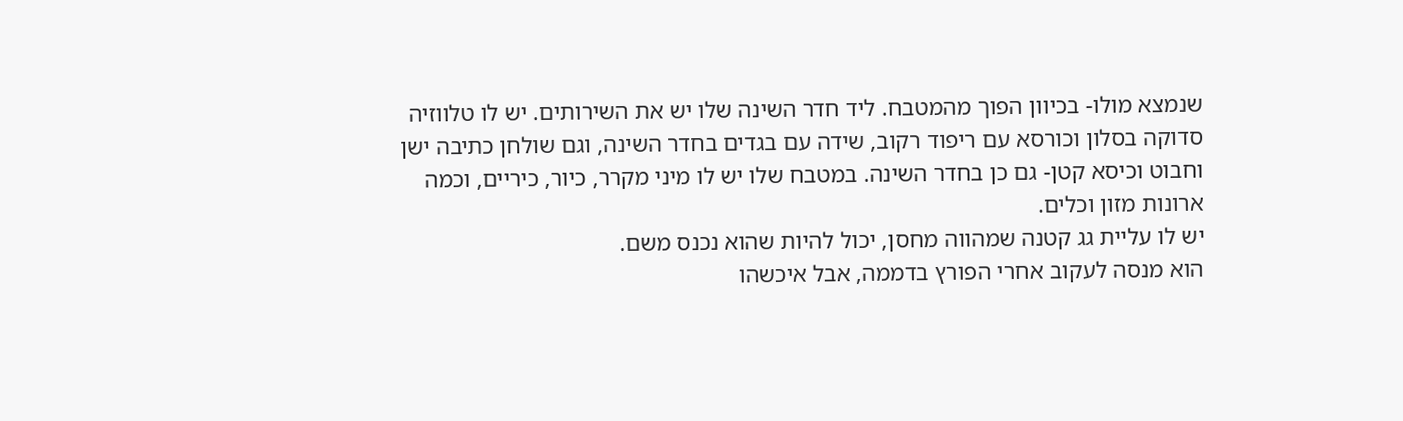שנמצא מולו- בכיוון הפוך מהמטבח. ליד חדר השינה שלו יש את השירותים. יש לו טלווזיה סדוקה בסלון וכורסא עם ריפוד רקוב, שידה עם בגדים בחדר השינה, וגם שולחן כתיבה ישן וחבוט וכיסא קטן- גם כן בחדר השינה. במטבח שלו יש לו מיני מקרר, כיור, כיריים, וכמה ארונות מזון וכלים.
יש לו עליית גג קטנה שמהווה מחסן, יכול להיות שהוא נכנס משם.
הוא מנסה לעקוב אחרי הפורץ בדממה, אבל איכשהו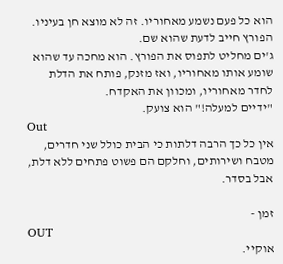הוא כל פעם נשמע מאחוריו. זה לא מוצא חן בעיניו. הפורץ חייב לדעת שהוא שם.
ג'ים מחליט לתפוס את הפורץ. הוא מחכה עד שהוא שומע אותו מאחוריו, ואז מזנק, פותח את הדלת לחדר מאחוריו, ומכוון את האקדח.
"ידיים למעלה!" הוא צועק.
Out
אין כל כך הרבה דלתות כי הבית כולל שני חדרים, מטבח ושירותים, וחלקם הם פשוט פתחים ללא דלת, אבל בסדר.

זמן -
OUT
אוקיי.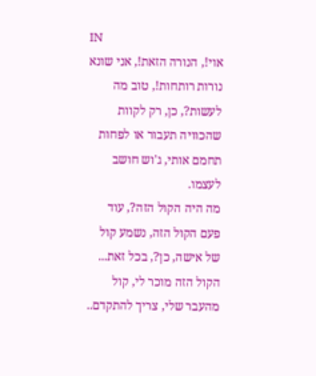IN
אוי!, הנורה הזאת!, אני שונא נורות רותחות!, טוב מה לעשות?, כן, רק לקוות שהכוויה תעבור או לפחות תחמם אותי, ג'וש חושב לעצמו.
מה היה הקול הזה?, עוד פעם הקול הזה, נשמע קול של אישה, כן?, בכל זאת... הקול הזה מוכר לי, קול מהעבר שלי, צריך להתקדם..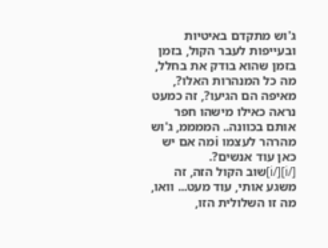ג'וש מתקדם באיטיות ובעייפות לעבר הקול, בזמן בזמן שהוא בודק את בחלל, מה כל המנהרות האלו?, מאיפה הם הגיעו?, זה כמעט נראה כאילו מישהו חפר אותם בכוונה.. הממממ, ג'וש מהרהר לעצמו iמה אם יש כאן עוד אנשים?.
[/i][/i]שוב הקול הזה, זה משגע אותי, עוד מעט... וואו, מה זו השלולית הזו,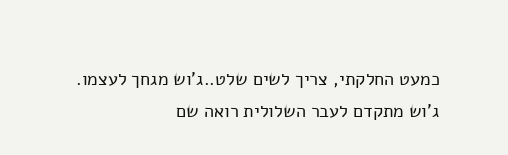כמעט החלקתי, צריך לשים שלט..ג'וש מגחך לעצמו.
ג'וש מתקדם לעבר השלולית רואה שם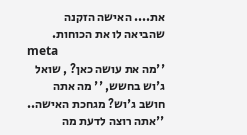את.... האישה הזקנה שהביאה לו את הכוחות.
meta
''מה את עושה כאן? , שואל ג'וש בחשש, '' מה אתה חושב ג'וש? מגחכת האישה.. ''אתה רוצה לדעת מה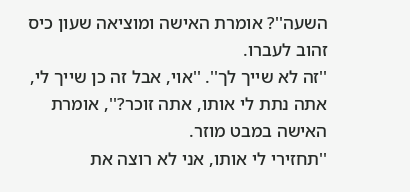השעה''? אומרת האישה ומוציאה שעון כיס זהוב לעברו.
''זה לא שייך לך''. ''אוי, אבל זה כן שייך לי, אתה נתת לי אותו, אתה זוכר?'', אומרת האישה במבט מוזר.
''תחזירי לי אותו, אני לא רוצה את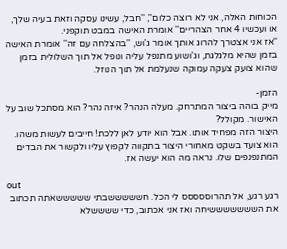הכוחות האלה, אני לא רוצה כלום'', ''חבל, עשינו עסקה וזאת בעיה שלך, או ועכשיו 4 אחר הצהריים'' אומרת האישה במבט תוקפני.
''אז אני אצטרך להרוג אותך אומר ג'וש, ''בהצלחה עם זה'' אומרת האישה בזמן שהיא מלגלגת, וג'ושוע מתנפל עליה ונופל אל תוך השלולית בזמן שהוא צועק צעקה עמוקה שנעלמת אל תוך הנוזל.

הזמן-
מייק בוהה ביצור המתרחק. מעלה הנהר? איזה נהר? הוא מסתכל שוב על האישור. מקולל?
היצור הזה מפחיד אותו. אבל הוא יודע לאן ללכת! חייבים לעשות משהו. הוא צועד בשקט מאחורי היצור בתקווה לקפוץ עליו ולקשור את הבדים המתנפנפים שלו. נראה מה הוא יעשה אז.

out
רגע רגע, אל תהרוססססס לי הכל. חשששששבתי שששששאתה תכתוב את השששששששיחה ואז אני אכתוב, כדי ששששלא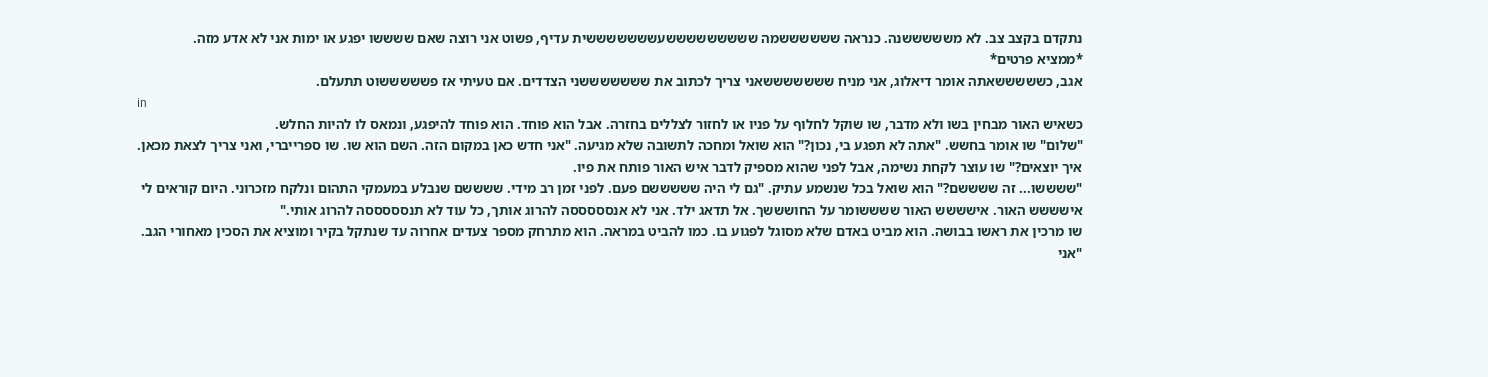נתקדם בקצב צב. לא משששששנה. כנראה ששששששמה שששששששששעשששששששית עדיף, פשוט אני רוצה שאם ששששו יפגע או ימות אני לא אדע מזה.
*ממציא פרטים*
אגב, כשששששאתה אומר דיאלוג, אני מניח שששששששאני צריך לכתוב את שששששששני הצדדים. אם טעיתי אז פשששששוט תתעלם.
in
כשאיש האור מבחין בשו ולא מדבר, שו שוקל לחלוף על פניו או לחזור לצללים בחזרה. אבל הוא פוחד. הוא פוחד להיפגע, ונמאס לו להיות החלש.
"שלום" שו אומר בחשש. "אתה לא תפגע בי, נכון?" הוא שואל ומחכה לתשובה שלא מגיעה. "אני חדש כאן במקום הזה. השם הוא שו. שו ספרייברי, ואני צריך לצאת מכאן. איך יוצאים?" שו עוצר לקחת נשימה, אבל לפני שהוא מספיק לדבר איש האור פותח את פיו.
"ששששו... זה ששששם?" הוא שואל בכל שנשמע עתיק. "גם לי היה שששששם פעם. לפני זמן רב מידי. ששששם שנבלע במעמקי התהום ונלקח מזכרוני. היום קוראים לי אישששש האור. אישששש האור ששששומר על החושששך. אל תדאג ילד. אני לא אנסססססה להרוג אותך, כל עוד לא תנסססססה להרוג אותי."
שו מרכין את ראשו בבושה. הוא מביט באדם שלא מסוגל לפגוע בו. כמו להביט במראה. הוא מתרחק מספר צעדים אחרוה עד שנתקל בקיר ומוציא את הסכין מאחורי הגב.
"אני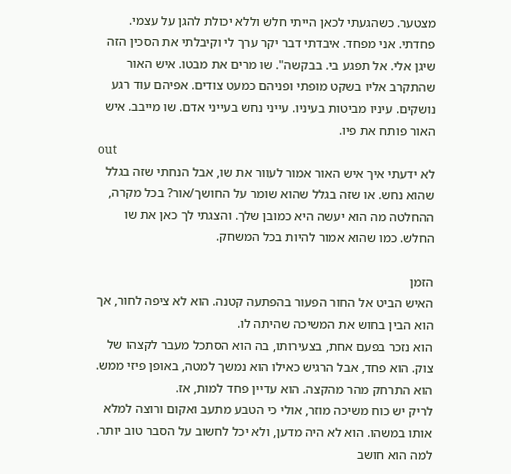מצטער. כשהגעתי לכאן הייתי חלש וללא יכולת להגן על עצמי. פחדתי. אני מפחד. איבדתי דבר יקר ערך לי וקיבלתי את הסכין הזה שיגן אלי. אל תפגע בי. בבקשה". שו מרים את מבטו. איש האור שהתקרב אליו בשקט מופתי ופניהם כמעט צודים. אפיהם עוד רגע נושקים. עיניו מביטות בעיניו. עייני נחש בעייני אדם. שו מייבב. איש האור פותח את פיו.
out
לא ידעתי איך איש האור אמור לעוור את שו, אבל הנחתי שזה בגלל שהוא נחש. או שזה בגלל שהוא שומר על החושך/אור? בכל מקרה, ההחלטה מה הוא יעשה היא כמובן שלך. והצגתי לך כאן את שו החלש. כמו שהוא אמור להיות בכל המשחק.

הזמן
האיש הביט אל החור הפעור בהפתעה קטנה. הוא לא ציפה לחור, אך הוא הבין בחוש את המשיכה שהיתה לו.
הוא נזכר בפעם אחת, בצעירותו, בה הוא הסתכל מעבר לקצהו של צוק. הוא פחד, אבל הרגיש כאילו הוא נמשך למטה, באופן פיזי ממש. הוא התרחק מהר מהקצה. הוא עדיין פחד למות, אז.
לריק יש כוח משיכה מוזר, אולי כי הטבע מתעב ואקום ורוצה למלא אותו במשהו. הוא לא היה מדען, ולא יכל לחשוב על הסבר טוב יותר.
למה הוא חושב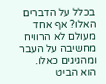בכלל על הדברים האלו? אף אחד מעולם לא הרוויח מחשיבה על העבר ומהגיגים כאלו.
הוא הביט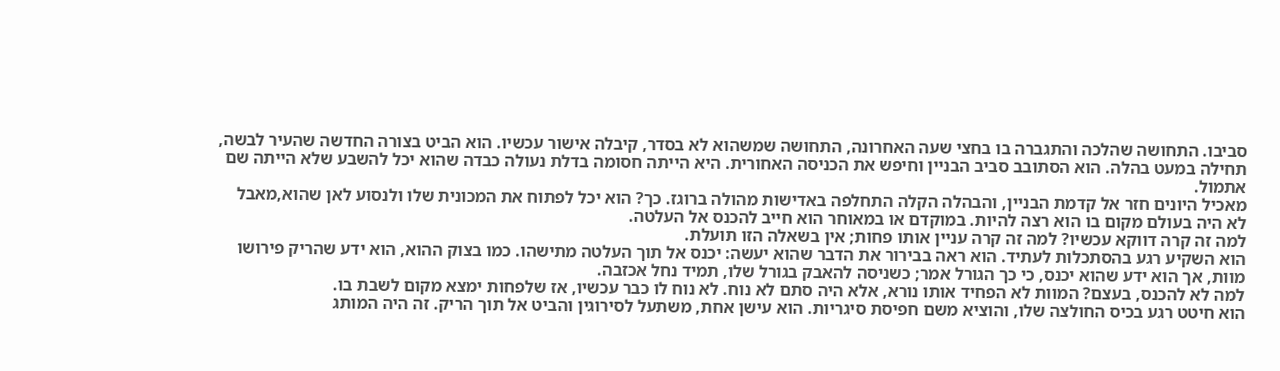סביבו. התחושה שהלכה והתגברה בו בחצי שעה האחרונה, התחושה שמשהוא לא בסדר, קיבלה אישור עכשיו. הוא הביט בצורה החדשה שהעיר לבשה, תחילה במעט בהלה. הוא הסתובב סביב הבניין וחיפש את הכניסה האחורית. היא הייתה חסומה בדלת נעולה כבדה שהוא יכל להשבע שלא הייתה שם אתמול.
מאכיל היונים חזר אל קדמת הבניין, והבהלה הקלה התחלפה באדישות מהולה ברוגז. כך? הוא יכל לפתוח את המכונית שלו ולנסוע לאן שהוא,מאבל לא היה בעולם מקום בו הוא רצה להיות. במוקדם או במאוחר הוא חייב להכנס אל העלטה.
למה זה קרה דווקא עכשיו? למה זה קרה עניין אותו פחות; אין בשאלה הזו תועלת.
הוא השקיע רגע בהסתכלות לעתיד. הוא ראה בבירור את הדבר שהוא יעשה: יכנס אל תוך העלטה מתישהו. כמו בצוק ההוא, הוא ידע שהריק פירושו מוות, אך הוא ידע שהוא יכנס, כי כך הגורל אמר; כשניסה להאבק בגורל שלו, תמיד נחל אכזבה.
למה לא להכנס, בעצם? המוות לא הפחיד אותו נורא, אלא היה סתם לא נוח. לא נוח לו כבר עכשיו, אז שלפחות ימצא מקום לשבת בו.
הוא חיטט רגע בכיס החולצה שלו, והוציא משם חפיסת סיגריות. הוא עישן אחת, משתעל לסירוגין והביט אל תוך הריק. זה היה המותג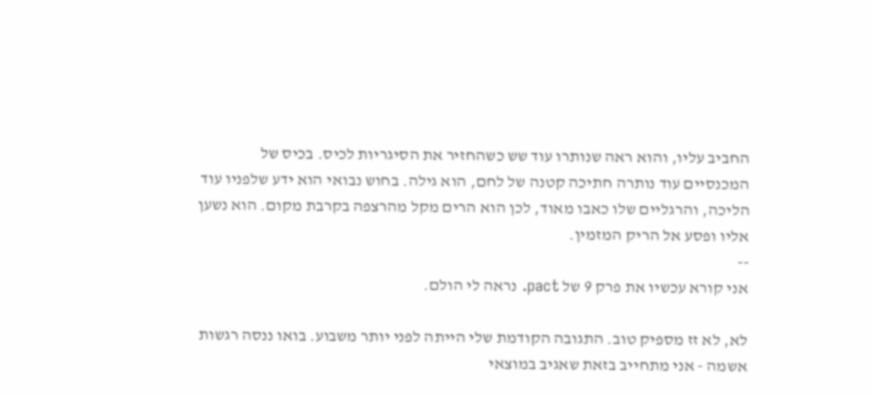החביב עליו, והוא ראה שנותרו עוד שש כשהחזיר את הסיגריות לכיס. בכיס של המכנסיים עוד נותרה חתיכה קטנה של לחם, הוא גילה. בחוש נבואי הוא ידע שלפניו עוד הליכה, והרגליים שלו כאבו מאוד, לכן הוא הרים מקל מהרצפה בקרבת מקום. הוא נשען אליו ופסע אל הריק המזמין.
--
אני קורא עכשיו את פרק 9 של pact. נראה לי הולם.

לא, לא זז מספיק טוב. התגובה הקודמת שלי הייתה לפני יותר משבוע. בואו ננסה רגשות אשמה - אני מתחייב בזאת שאגיב במוצאי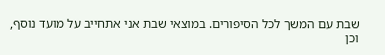שבת עם המשך לכל הסיפורים. במוצאי שבת אני אתחייב על מועד נוסף, וכן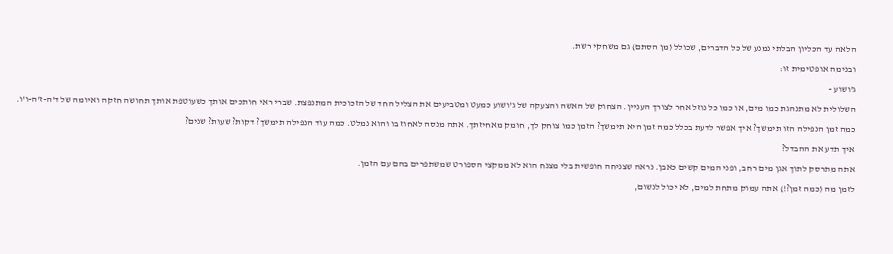הלאה עד הכליון הבלתי נמנע של כל הדברים, שכולל (מן הסתם) גם משחקי רשת.
ובנימה אופטימית זו:
ג'ושוע -
השלולית לא מתנהגת כמו מים, או כמו כל נוזל אחר לצורך העניין. הצחוק של האשה והצעקה של ג'ושוע כמעט ומטביעים את הצליל החד של הזכוכית המתנפצת. שברי ראי חותכים אותך כשעוטפת אותך תחושה חזקה ואיומה של ד'ה-ז'ה-ו'ו. כמה זמן הנפילה הזו תימשך? איך אפשר לדעת בכלל כמה זמן היא תימשך? הזמן כמו צוחק לך, חומק מאחיזתך. אתה מנסה לאחוז בו והוא נמלט. כמה עוד הנפילה תימשך? דקות? שעות? שנים?
איך תדע את ההבדל?
אתה מתרסק לתוך אגן מים רחב, ופני המים קשים כאבן. נראה שצניחה חופשית בלי מצנח הוא לא ממקצי הספורט שמשתפרים בהם עם הזמן.
לזמן מה (כמה זמן?!) אתה עמוק מתחת למים, לא יכול לנשום,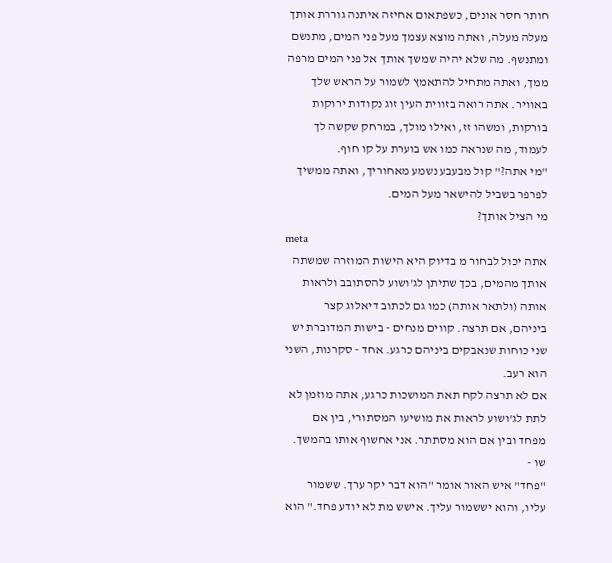חותר חסר אונים, כשפתאום אחיזה איתנה גוררת אותך מעלה מעלה, ואתה מוצא עצמך מעל פני המים, מתנשם ומתנשף. מה שלא יהיה שמשך אותך אל פני המים מרפה ממך, ואתה מתחיל להתאמץ לשמור על הראש שלך באוויר. אתה רואה בזווית העין זוג נקודות ירוקות בורקות, ומשהו זז, ואילו מולך, במרחק שקשה לך לעמוד, מה שנראה כמו אש בוערת על קו חוף.
"מי אתה?" קול מבעבע נשמע מאחוריך, ואתה ממשיך לפרפר בשביל להישאר מעל המים.
מי הציל אותך?
meta
אתה יכול לבחור מ בדיוק היא הישות המוזרה שמשתה אותך מהמים, בכך שתיתן לג'ושוע להסתובב ולראות אותה (ולתאר אותה) כמו גם לכתוב דיאלוג קצר ביניהם, אם תרצה. קווים מנחים - בישות המדוברת יש שני כוחות שנאבקים ביניהם כרגע. אחד - סקרנות, השני הוא רעב.
אם לא תרצה לקח תאת המושכות כרגע, אתה מוזמן לא לתת לג'ושוע לראות את מושיעו המסתורי, בין אם מפחד ובין אם הוא מסתתר. אני אחשוף אותו בהמשך.
שו -
"פחד" איש האור אומר "הוא דבר יקר ערך. ששמור עליו, והוא יששמור עליך. אישש מת לא יודע פחד." הוא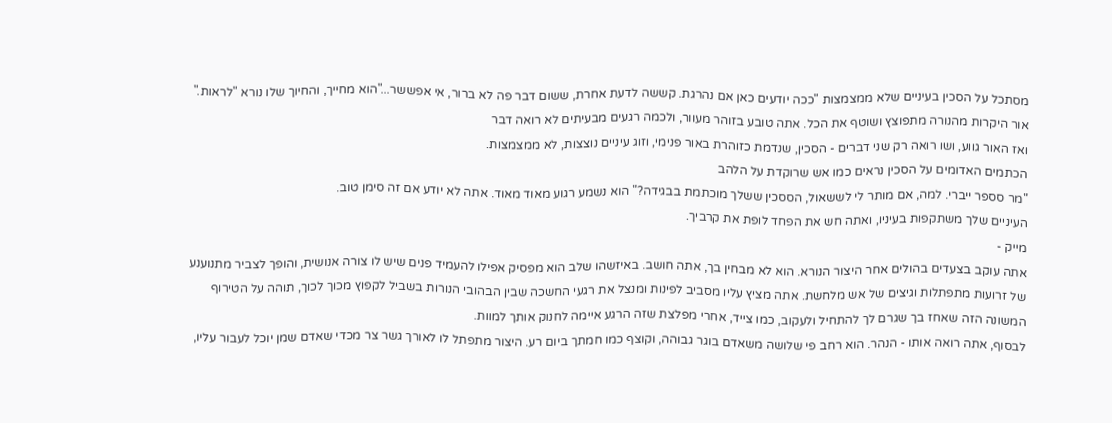מסתכל על הסכין בעיניים שלא ממצמצות "ככה יודעים כאן אם נהרגת. קששה לדעת אחרת, ששום דבר פה לא ברור, אי אפששר..."הוא מחייך, והחיוך שלו נורא "לראות."
אור היקרות מהנורה מתפוצץ ושוטף את הכל. אתה טובע בזוהר מעוור, ולכמה רגעים מבעיתים לא רואה דבר
ואז האור גווע, ושו רואה רק שני דברים - הסכין, שנדמת כזוהרת באור פנימי, וזוג עיניים נוצצות, לא ממצמצות.
הכתמים האדומים על הסכין נראים כמו אש שרוקדת על הלהב
"מר סספר ייברי. למה, אם מותר לי לששאול, הססכין ששלך מוכתמת בבגידה?" הוא נשמע רגוע מאוד מאוד. אתה לא יודע אם זה סימן טוב.
העיניים שלך משתקפות בעיניו, ואתה חש את הפחד לופת את קרביך.
מייק -
אתה עוקב בצעדים בהולים אחר היצור הנורא. הוא לא מבחין בך, אתה חושב. באיזשהו שלב הוא מפסיק אפילו להעמיד פנים שיש לו צורה אנושית, והופך לצביר מתנוענע של זרועות מתפתלות וגיצים של אש מלחשת. אתה מציץ עליו מסביב לפינות ומנצל את רגעי החשכה שבין הבהובי הנורות בשביל לקפוץ מכוך לכוך, תוהה על הטירוף המשונה הזה שאחז בך שגרם לך להתחיל ולעקוב, כמו צייד, אחרי מפלצת שזה הרגע איימה לחנוק אותך למוות.
לבסוף, אתה רואה אותו - הנהר. הוא רחב פי שלושה משאדם בוגר גבוהה, וקוצף כמו חמתך ביום רע. היצור מתפתל לו לאורך גשר צר מכדי שאדם שמן יוכל לעבור עליו,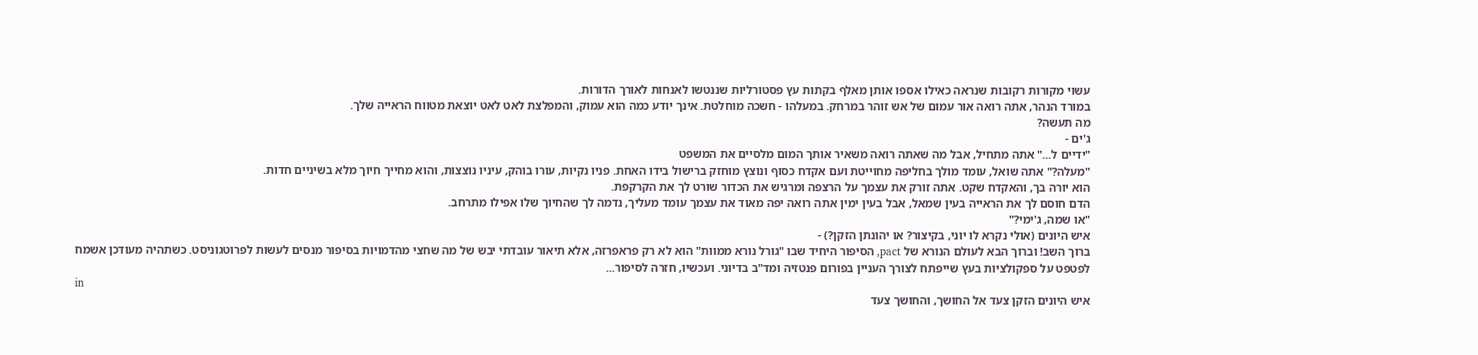עשוי מקורות רקובות שנראה כאילו אספו אותן מאלף בקתות עץ פסטורליות שננטשו לאנחות לאורך הדורות.
במורד הנהר, אתה רואה אור עמום של אש זוהר במרחק. במעלהו - חשכה מוחלטת. אינך יודע כמה הוא עמוק, והמפלצת לאט לאט יוצאת מטווח הראייה שלך.
מה תעשה?
ג'ים -
"ידיים ל..." אתה מתחיל, אבל מה שאתה רואה משאיר אותך המום מלסיים את המשפט
"מעלה?" אתה שואל, עומד מולך בחליפה מחוייטת ועם אקדח כסוף ונוצץ מוחזק ברישול בידו האחת. פניו נקיות, עורו בוהק, עיניו נוצצות, והוא מחייך חיוך מלא בשיניים חדות.
הוא יורה בך, והאקדח שקט. אתה זורק את עצמך על הרצפה ומרגיש את הכדור שורט לך את הקרקפת.
הדם חוסם לך את הראייה בעין שמאל, אבל בעין ימין אתה רואה יפה מאוד את עצמך עומד מעליך, נדמה לך שהחיוך שלו אפילו מתרחב.
"או שמה, ג'ימי?"
איש היונים (אולי נקרא לו יוני, בקיצור? או יהונתן הזקן?) -
ברוך השב! וברוך הבא לעולם הנורא של pact, הסיפור היחיד שבו "גורל נורא ממוות" הוא לא רק פראפרזה, אלא תיאור עובדתי יבש של מה שחצי מהדמויות בסיפור מנסים לעשות לפרוטגוניסט. כשתהיה מעודכן אשמח לפטפט על ספקולציות בעץ שייפתח לצורך העניין בפורום פנטזיה ומד"ב בדיוני. ועכשיו, חזרה לסיפור...
in
איש היונים הזקן צעד אל החושך, והחושך צעד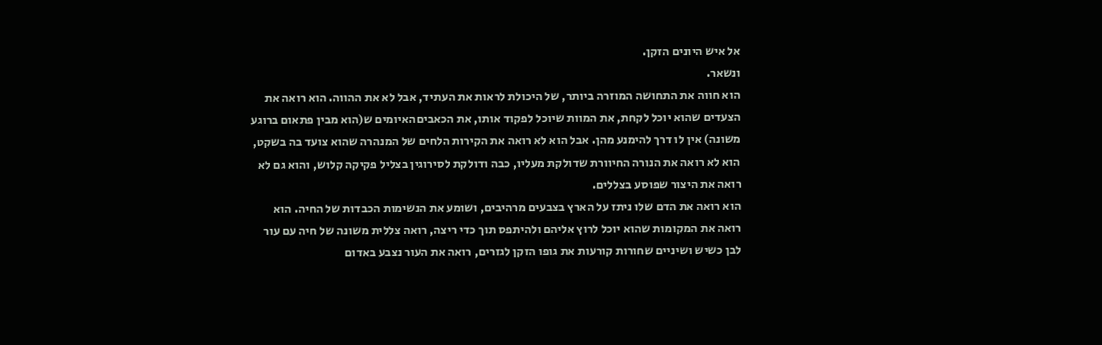אל איש היונים הזקן.
ונשאר.
הוא חווה את התחושה המוזרה ביותר, של היכולת לראות את העתיד, אבל לא את ההווה. הוא רואה את הצעדים שהוא יוכל לקחת, את המוות שיוכל לפקוד אותו, את הכאביםהאיומים ש(הוא מבין פתאום ברוגע משונה) אין לו דרך להימנע מהן. אבל הוא לא רואה את הקירות הלחים של המנהרה שהוא צועד בה בשקט, הוא לא רואה את הנורה החיוורת שדולקת מעליו, כבה ודולקת לסירוגין בצליל פקיקה קלוש, והוא גם לא רואה את היצור שפוסע בצללים.
הוא רואה את הדם שלו ניתז על הארץ בצבעים מרהיבים, ושומע את הנשימות הכבדות של החיה. הוא רואה את המקומות שהוא יוכל לרוץ אליהם ולהיתפס תוך כדי ריצה, רואה צללית משונה של חיה עם עור לבן כשיש ושיניים שחורות קורעות את גופו הזקן לגזרים, רואה את העור נצבע באדום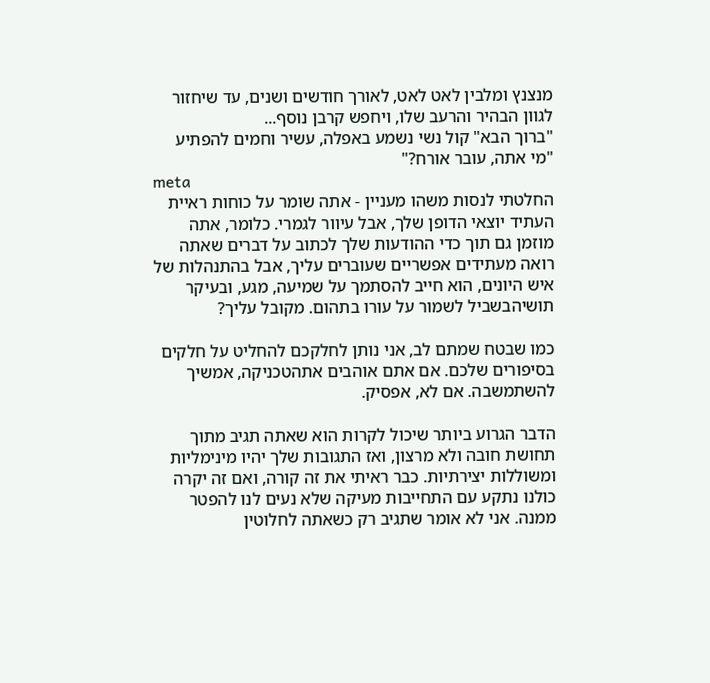מנצנץ ומלבין לאט לאט, לאורך חודשים ושנים, עד שיחזור לגוון הבהיר והרעב שלו, ויחפש קרבן נוסף...
"ברוך הבא" קול נשי נשמע באפלה, עשיר וחמים להפתיע "מי אתה, עובר אורח?"
meta
החלטתי לנסות משהו מעניין - אתה שומר על כוחות ראיית העתיד יוצאי הדופן שלך, אבל עיוור לגמרי. כלומר, אתה מוזמן גם תוך כדי ההודעות שלך לכתוב על דברים שאתה רואה מעתידים אפשריים שעוברים עליך, אבל בהתנהלות של איש היונים, הוא חייב להסתמך על שמיעה, מגע, ובעיקר תושיהבשביל לשמור על עורו בתהום. מקובל עליך?

כמו שבטח שמתם לב, אני נותן לחלקכם להחליט על חלקים בסיפורים שלכם. אם אתם אוהבים אתהטכניקה, אמשיך להשתמשבה. אם לא, אפסיק.

הדבר הגרוע ביותר שיכול לקרות הוא שאתה תגיב מתוך תחושת חובה ולא מרצון, ואז התגובות שלך יהיו מינימליות ומשוללות יצירתיות. כבר ראיתי את זה קורה, ואם זה יקרה כולנו נתקע עם התחייבות מעיקה שלא נעים לנו להפטר ממנה. אני לא אומר שתגיב רק כשאתה לחלוטין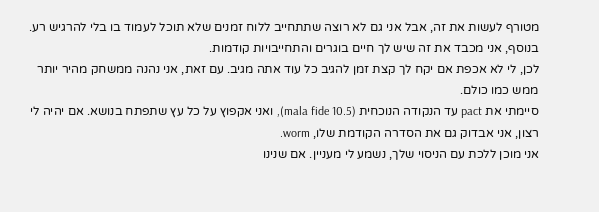מטורף לעשות את זה, אבל אני גם לא רוצה שתתחייב ללוח זמנים שלא תוכל לעמוד בו בלי להרגיש רע. בנוסף, אני מכבד את זה שיש לך חיים בוגרים והתחייבויות קודמות.
לכן, לי לא אכפת אם יקח לך קצת זמן להגיב כל עוד אתה מגיב. עם זאת, אני נהנה ממשחק מהיר יותר ממש כמו כולם.
סיימתי את pact עד הנקודה הנוכחית (mala fide 10.5), ואני אקפוץ על כל עץ שתפתח בנושא. אם יהיה לי רצון, אני אבדוק גם את הסדרה הקודמת שלו, worm.
אני מוכן ללכת עם הניסוי שלך, נשמע לי מעניין. אם שנינו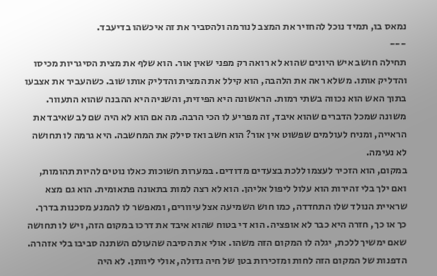נמאס בו, תמיד נוכל להחזיר את המצב לנורמה ולהסביר את זה איכשהו בדיעבד.
---
תחילה חושב איש היונים שהוא לא רואה רק מפני שאין אור. הוא שלף את מצית הסיגריות מכיסו והדליק אותו. משלא ראה את הלהבה, הוא קילל את המצית והדליק אותו שוב. כשהעביר את אצבעו בתוך האש הוא נכווה בשתי רמות. הראשונה היא הפיזית, והשניה היא ההבנה שהוא התעוור. משונה שמכל הדברים שהוא איבד, זה מפריע לו הכי הרבה. מה אם הוא לא היה שם לב שאיבד את הראייה, ומניח לעולמים שפשוט אין אור? הוא חשב ואז סילק את המחשבה. היא גרמה לו תחושה לא נעימה.
במקום, הוא הזכיר לעצמו ללכת בצעדים מדודים. במערות חשוכות כאלו נוטים להיות תהומות, ואם ילך בלי זהירות הוא עלול ליפול אליהן. הוא לא רצה למות בתאונה פתאומית. הוא גם מצא שראיית הנולד שלו התחדדה, כמו חוש השמיעה אצל עיוורים, ומאפשר לו להמנע מסכנות בדרך.
כך או כך, חזרה היא כבר לא אופציה. הוא די בטוח שהוא איבד את דרכו במקום הזה, ויש לו תחושה שאם ימשיך ללכת, יגלה לו המקום הזה משהו. אולי את הסיבה שהעולם השתנה סביבו בלי אזהרה. הדפנות של המקום הזה לחות ומזכירות בטן של חיה גדולה, אולי ליוותן. לא היה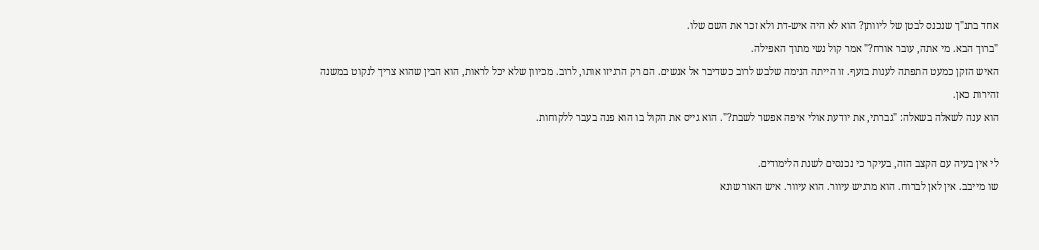אחד בתנ"ך שנכנס לבטן של ליוותן? הוא לא היה איש-דת ולא זכר את השם שלו.
"ברוך הבא. מי אתה, עובר אורח?" אמר קול נשי מתוך האפילה.
האיש הזקן כמעט התפתה לענות בזעף. זו הייתה הנימה שלבש לרוב כשדיבר אל אנשים. הם רק הרגיזו אותו, לרוב. מכיוון שלא יכל לראות, הוא הבין שהוא צריך לנקוט במשנה זהירות כאן.
הוא ענה לשאלה בשאלה: "גברתי, את יודעת אולי איפה אפשר לשבת?". הוא גייס את הקול בו הוא פנה בעבר ללקוחות.

לי אין בעיה עם הקצב הזה, בעיקר כי נכנסים לשנת הלימודים.
שו מייבב. אין לאן לברוח. הוא מרגיש עיוור. הוא עיוור. איש האור שונא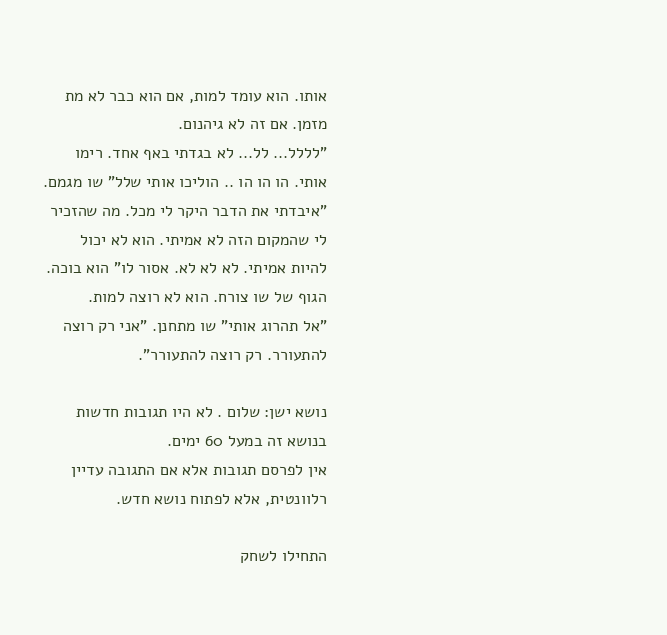אותו. הוא עומד למות, אם הוא כבר לא מת מזמן. אם זה לא גיהנום.
"לללל... לל... לא בגדתי באף אחד. רימו אותי. הו הו הו .. הוליכו אותי שלל" שו מגמם.
"איבדתי את הדבר היקר לי מכל. מה שהזכיר לי שהמקום הזה לא אמיתי. הוא לא יכול להיות אמיתי. לא לא לא. אסור לו" הוא בוכה.
הגוף של שו צורח. הוא לא רוצה למות.
"אל תהרוג אותי" שו מתחנן. "אני רק רוצה להתעורר. רק רוצה להתעורר".

נושא ישן: שלום . לא היו תגובות חדשות בנושא זה במעל 60 ימים.
אין לפרסם תגובות אלא אם התגובה עדיין רלוונטית, אלא לפתוח נושא חדש.

התחילו לשחק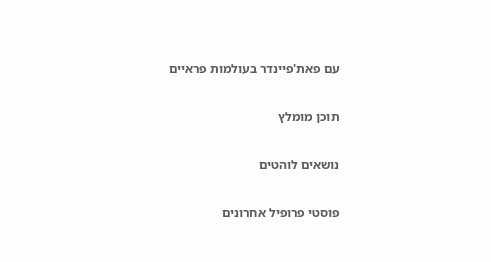עם פאת'פיינדר בעולמות פראיים

תוכן מומלץ

נושאים לוהטים

פוסטי פרופיל אחרונים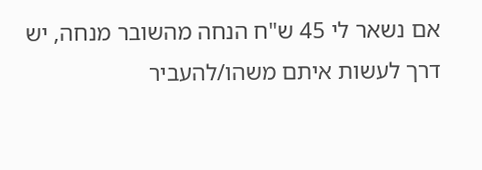אם נשאר לי 45 ש"ח הנחה מהשובר מנחה, יש דרך לעשות איתם משהו/להעביר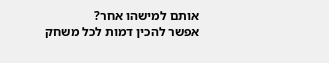אותם למישהו אחר?
אפשר להכין דמות לכל משחק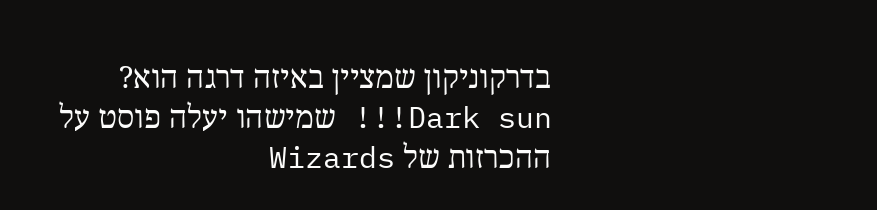בדרקוניקון שמציין באיזה דרגה הוא?
Dark sun!!! שמישהו יעלה פוסט על ההכרזות של Wizards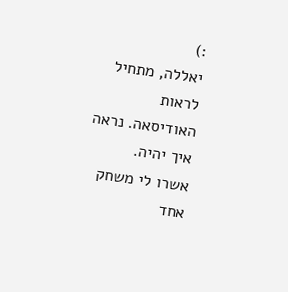:)
יאללה, מתחיל לראות האודיסאה. נראה איך יהיה.
אשרו לי משחק אחד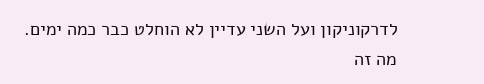לדרקוניקון ועל השני עדיין לא הוחלט כבר כמה ימים.
מה זה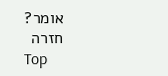אומר?
חזרה
Top